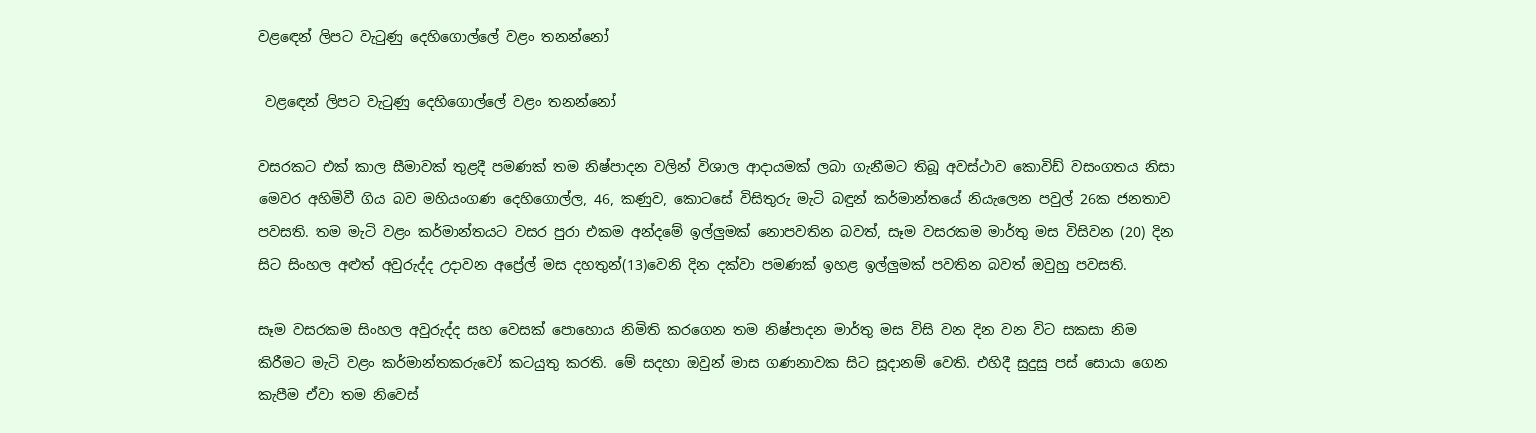වළඳෙන් ලිපට වැටුණු දෙහිගොල්ලේ වළං තනන්නෝ

 වළඳෙන් ලිපට වැටුණු දෙහිගොල්ලේ වළං තනන්නෝ

වසරකට එක් කාල සීමාවක් තුළදී පමණක් තම නිෂ්පාදන වලින් විශාල ආදායමක් ලබා ගැනීමට තිබූ අවස්ථාව කොවිඩ් වසංගතය නිසා මෙවර අහිමිවී ගිය බව මහියංගණ දෙහිගොල්ල, 46, කණුව, කොටසේ විසිතුරු මැටි බඳුන් කර්මාන්තයේ නියැලෙන පවුල් 26ක ජනතාව පවසති. තම මැටි වළං කර්මාන්තයට වසර පුරා එකම අන්දමේ ඉල්ලුමක් නොපවතින බවත්, සෑම වසරකම මාර්තු මස විසිවන (20) දින සිට සිංහල අළුත් අවුරුද්ද උදාවන අප්‍රේල් මස දහතුන්(13)වෙනි දින දක්වා පමණක් ඉහළ ඉල්ලුමක් පවතින බවත් ඔවුහු පවසති.

සෑම වසරකම සිංහල අවුරුද්ද සහ වෙසක් පොහොය නිමිති කරගෙන තම නිෂ්පාදන මාර්තු මස විසි වන දින වන විට සකසා නිම කිරීමට මැටි වළං කර්මාන්තකරුවෝ කටයුතු කරති. මේ සදහා ඔවුන් මාස ගණනාවක සිට සූදානම් වෙති. එහිදී සුදුසු පස් සොයා ගෙන කැපීම ඒවා තම නිවෙස්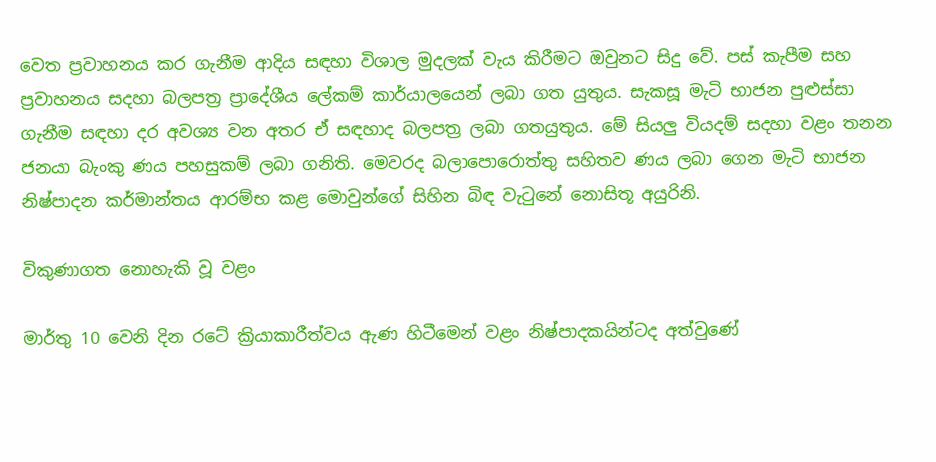වෙත ප්‍රවාහනය කර ගැනීම ආදිය සඳහා විශාල මුදලක් වැය කිරීමට ඔවුනට සිදු වේ. පස් කැපීම සහ ප්‍රවාහනය සදහා බලපත්‍ර ප්‍රාදේශීය ලේකම් කාර්යාලයෙන් ලබා ගත යුතුය. සැකසූ මැටි භාජන පුළුස්සා ගැනීම සඳහා දර අවශ්‍ය වන අතර ඒ සඳහාද බලපත්‍ර ලබා ගතයුතුය. මේ සියලු වියදම් සදහා වළං තනන ජනයා බැංකු ණය පහසුකම් ලබා ගනිති. මෙවරද බලාපොරොත්තු සහිතව ණය ලබා ගෙන මැටි භාජන නිෂ්පාදන කර්මාන්තය ආරම්භ කළ මොවුන්ගේ සිහින බිඳ වැටුනේ නොසිතූ අයුරිනි.

විකුණාගත නොහැකි වූ වළං

මාර්තු 10 වෙනි දින රටේ ක්‍රියාකාරීත්වය ඇණ හිටීමෙන් වළං නිෂ්පාදකයින්ටද අත්වුණේ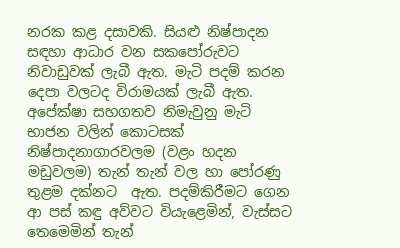නරක කළ දසාවකි. සියළු නිෂ්පාදන සඳහා ආධාර වන සකපෝරුවට නිවාඩුවක් ලැබී ඇත. මැටි පදම් කරන දෙපා වලටද විරාමයක් ලැබී ඇත. අපේක්ෂා සහගතව නිමැවුනු මැටි භාජන වලින් කොටසක්  නිෂ්පාදනාගාරවලම (වළං හදන මඩුවලම) තැන් තැන් වල හා පෝරණු තුළම දක්නට  ඇත. පදම්කිරීමට ගෙන ආ පස් කඳු අව්වට වියැළෙමින්, වැස්සට තෙමෙමින් තැන්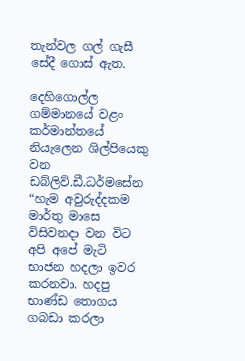තැන්වල ගල් ගැසී සේදී ගොස් ඇත.

දෙහිගොල්ල ගම්මානයේ වළං කර්මාන්තයේ නියැලෙන ශිල්පියෙකු වන ඩබ්ලිව්.ඩී.ධර්මසේන “හැම අවුරුද්දකම මාර්තු මාසෙ විසිවනදා වන විට අපි අපේ මැටි භාජන හදලා ඉවර කරනවා. හදපු භාණ්ඩ තොගය ගබඩා කරලා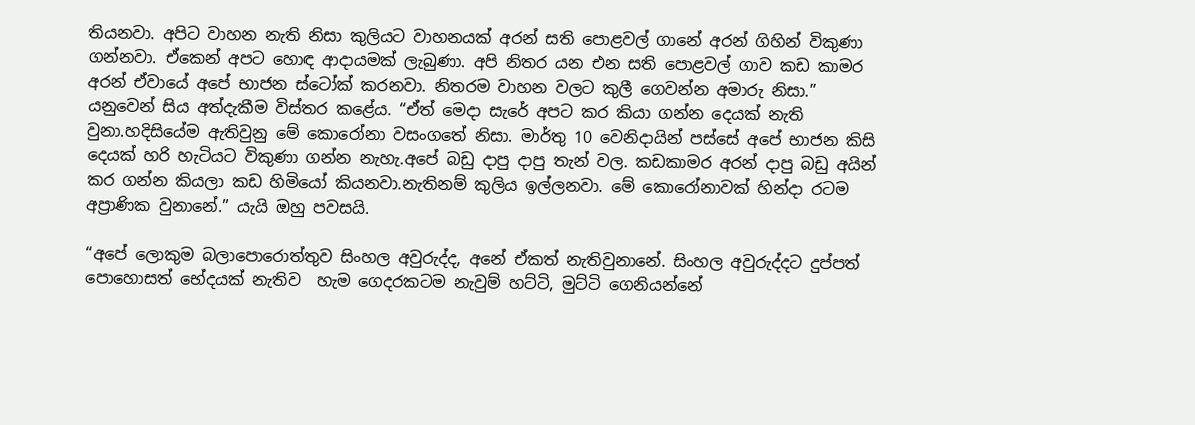තියනවා. අපිට වාහන නැති නිසා කුලියට වාහනයක් අරන් සති පොළවල් ගානේ අරන් ගිහින් විකුණා ගන්නවා. ඒකෙන් අපට හොඳ ආදායමක් ලැබුණා. අපි නිතර යන එන සති පොළවල් ගාව කඩ කාමර අරන් ඒවායේ අපේ භාජන ස්ටෝක් කරනවා. නිතරම වාහන වලට කුලී ගෙවන්න අමාරු නිසා.” යනුවෙන් සිය අත්දැකීම විස්තර කළේය. “ඒත් මෙදා සැරේ අපට කර කියා ගන්න දෙයක් නැති වුනා.හදිසියේම ඇතිවුනු මේ කොරෝනා වසංගතේ නිසා. මාර්තු 10 වෙනිදායින් පස්සේ අපේ භාජන කිසි දෙයක් හරි හැටියට විකුණා ගන්න නැහැ.අපේ බඩු දාපු දාපු තැන් වල. කඩකාමර අරන් දාපු බඩු අයින් කර ගන්න කියලා කඩ හිමියෝ කියනවා.නැතිනම් කුලිය ඉල්ලනවා. මේ කොරෝනාවක් හින්දා රටම අප්‍රාණික වුනානේ.” යැයි ඔහු පවසයි.

“අපේ ලොකුම බලාපොරොත්තුව සිංහල අවුරුද්ද, අනේ ඒකත් නැතිවුනානේ. සිංහල අවුරුද්දට දුප්පත් පොහොසත් භේදයක් නැතිව  හැම ගෙදරකටම නැවුම් හට්ටි, මුට්ටි ගෙනියන්නේ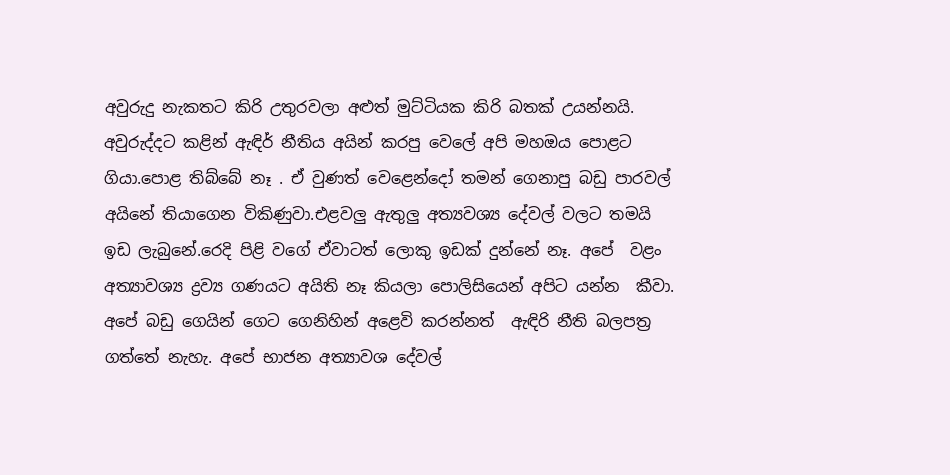අවුරුදු නැකතට කිරි උතුරවලා අළුත් මුට්ටියක කිරි බතක් උයන්නයි. අවුරුද්දට කළින් ඇඳිර් නීතිය අයින් කරපු වෙලේ අපි මහඔය පොළට ගියා.පොළ තිබ්බේ නෑ . ඒ වුණත් වෙළෙන්දෝ තමන් ගෙනාපු බඩු පාරවල් අයිනේ තියාගෙන විකිණුවා.එළවලු ඇතුලු අත්‍යවශ්‍ය දේවල් වලට තමයි ඉඩ ලැබුනේ.රෙදි පිළි වගේ ඒවාටත් ලොකු ඉඩක් දුන්නේ නෑ. අපේ  වළං අත්‍යාවශ්‍ය ද්‍රව්‍ය ගණයට අයිති නෑ කියලා පොලිසියෙන් අපිට යන්න  කීවා. අපේ බඩු ගෙයින් ගෙට ගෙනිහින් අළෙවි කරන්නත්  ඇඳිරි නීති බලපත්‍ර ගත්තේ නැහැ. අපේ භාජන අත්‍යාවශ දේවල්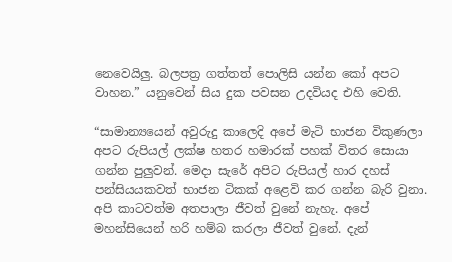නෙවෙයිලු. බලපත්‍ර ගත්තත් පොලිසි යන්න කෝ අපට වාහන.” යනුවෙන් සිය දුක පවසන උදවියද එහි වෙති.

“සාමාන්‍යයෙන් අවුරුදු කාලෙදි අපේ මැටි භාජන විකුණලා අපට රුපියල් ලක්ෂ හතර හමාරක් පහක් විතර සොයා ගන්න පුලුවන්. මෙදා සැරේ අපිට රුපියල් හාර දහස් පන්සියයකවත් භාජන ටිකක් අළෙවි කර ගන්න බැරි වුනා. අපි කාටවත්ම අතපාලා ජීවත් වුනේ නැහැ. අපේ මහන්සියෙන් හරි හම්බ කරලා ජීවත් වුනේ. දැන්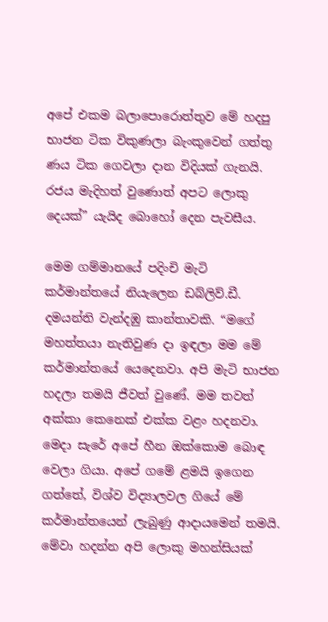අපේ එකම බලාපොරොත්තුව මේ හදපු භාජන ටික විකුණලා බැංකුවෙන් ගත්තු ණය ටික ගෙවලා දාන විදියක් ගැනයි. රජය මැදිහත් වුණොත් අපට ලොකු දෙයක්” යැයිද බොහෝ දෙන පැවසීය.

මෙම ගම්මානයේ පදිංචි මැටි කර්මාන්තයේ නියැලෙන ඩබ්ලිව්.ඩී. දමයන්ති වැන්දඹු කාන්තාවකි. “මගේ මහත්තයා නැතිවුණ දා ඉඳලා මම මේ කර්මාන්තයේ යෙදෙනවා. අපි මැටි භාජන හදලා තමයි ජීවත් වුණේ. මම තවත් අක්කා කෙනෙක් එක්ක වළං හදනවා. මෙදා සැරේ අපේ හීන ඔක්කොම බොඳ වෙලා ගියා. අපේ ගමේ ළමයි ඉගෙන ගත්තේ, විශ්ව විද්‍යාලවල ගියේ මේ කර්මාන්තයෙන් ලැබුණු ආදායමෙන් තමයි. මේවා හදන්න අපි ලොකු මහන්සියක්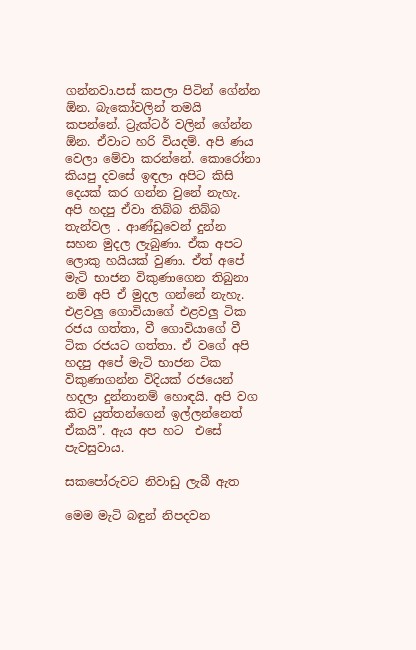ගන්නවා.පස් කපලා පිටින් ගේන්න ඕන. බැකෝවලින් තමයි කපන්නේ. ට්‍රැක්ටර් වලින් ගේන්න ඕන. ඒවාට හරි වියදම්. අපි ණය වෙලා මේවා කරන්නේ. කොරෝනා කියපු දවසේ ඉඳලා අපිට කිසි දෙයක් කර ගන්න වුනේ නැහැ. අපි හදපු ඒවා තිබ්බ තිබ්බ තැන්වල . ආණ්ඩුවෙන් දුන්න සහන මුදල ලැබුණා. ඒක අපට ලොකු හයියක් වුණා. ඒත් අපේ මැටි භාජන විකුණාගෙන තිබුනා නම් අපි ඒ මුදල ගන්නේ නැහැ. එළවලු ගොවියාගේ එළවලු ටික රජය ගත්තා, වී ගොවියාගේ වී ටික රජයට ගත්තා. ඒ වගේ අපි හදපු අපේ මැටි භාජන ටික විකුණාගන්න විදියක් රජයෙන් හදලා දුන්නානම් හොඳයි. අපි වග කිව යුත්තන්ගෙන් ඉල්ලන්නෙත් ඒකයි”. ඇය අප හට  එසේ පැවසුවාය.

සකපෝරුවට නිවාඩු ලැබී ඇත

මෙම මැටි බඳුන් නිපදවන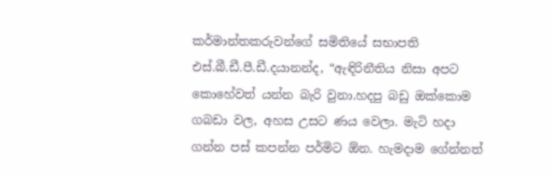කර්මාන්තකරුවන්ගේ සමිතියේ සභාපති එස්.බී.ඩී.පී.ඩී.දයානන්ද, “ඇඳිරිනීතිය නිසා අපට කොහේවත් යන්න බැරි වුනා.හදපු බඩු ඔක්කොම ගබඩා වල, අහස උසට ණය වෙලා. මැටි හදා ගන්න පස් කපන්න පර්මිට ඕන. හැමදාම ගේන්නත්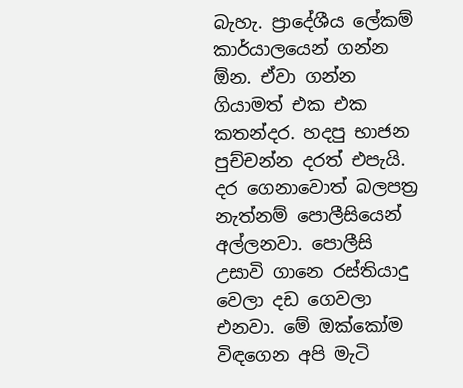බැහැ. ප්‍රාදේශීය ලේකම් කාර්යාලයෙන් ගන්න ඕන. ඒවා ගන්න ගියාමත් එක එක කතන්දර. හදපු භාජන පුච්චන්න දරත් එපැයි. දර ගෙනාවොත් බලපත්‍ර නැත්නම් පොලීසියෙන් අල්ලනවා. පොලීසි උසාවි ගානෙ රස්තියාදු වෙලා දඩ ගෙවලා එනවා. මේ ඔක්කෝම විඳගෙන අපි මැටි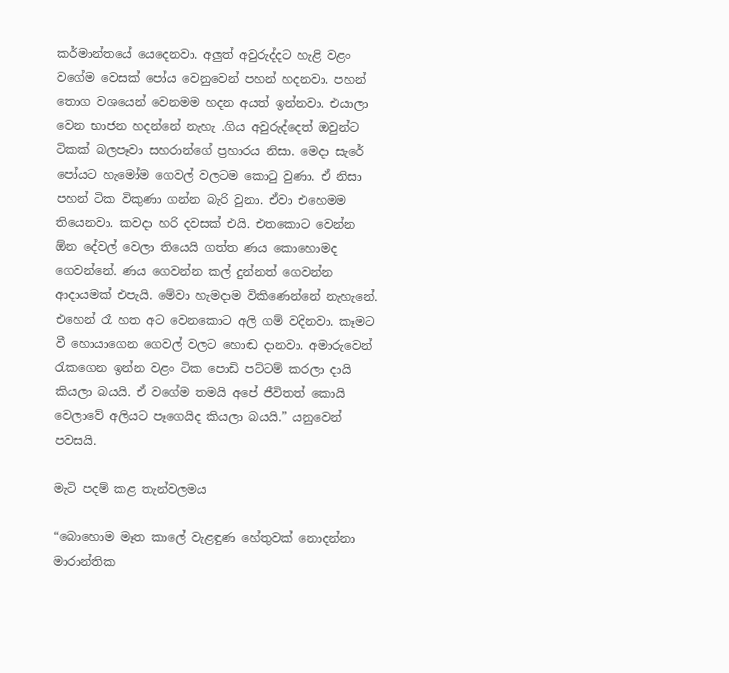කර්මාන්තයේ යෙදෙනවා. අලුත් අවුරුද්දට හැළි වළං වගේම වෙසක් පෝය වෙනුවෙන් පහන් හදනවා. පහන් තොග වශයෙන් වෙනමම හදන අයත් ඉන්නවා. එයාලා වෙන භාජන හදන්නේ නැහැ .ගිය අවුරුද්දෙත් ඔවුන්ට ටිකක් බලපෑවා සහරාන්ගේ ප්‍රහාරය නිසා. මෙදා සැරේ පෝයට හැමෝම ගෙවල් වලටම කොටු වුණා. ඒ නිසා පහන් ටික විකුණා ගන්න බැරි වුනා. ඒවා එහෙමම තියෙනවා. කවදා හරි දවසක් එයි. එතකොට වෙන්න ඕන දේවල් වෙලා තියෙයි ගත්ත ණය කොහොමද ගෙවන්නේ. ණය ගෙවන්න කල් දුන්නත් ගෙවන්න ආදායමක් එපැයි. මේවා හැමදාම විකිණෙන්නේ නැහැනේ.  එහෙන් රෑ හත අට වෙනකොට අලි ගම් වදිනවා. කෑමට වී හොයාගෙන ගෙවල් වලට හොඬ දානවා. අමාරුවෙන් රැකගෙන ඉන්න වළං ටික පොඩි පට්ටම් කරලා දායි කියලා බයයි. ඒ වගේම තමයි අපේ ජීවිතත් කොයි වෙලාවේ අලියට පෑගෙයිද කියලා බයයි.” යනුවෙන් පවසයි.

මැටි පදම් කළ තැන්වලමය

“බොහොම මෑත කාලේ වැළඳුණ හේතුවක් නොදන්නා මාරාන්තික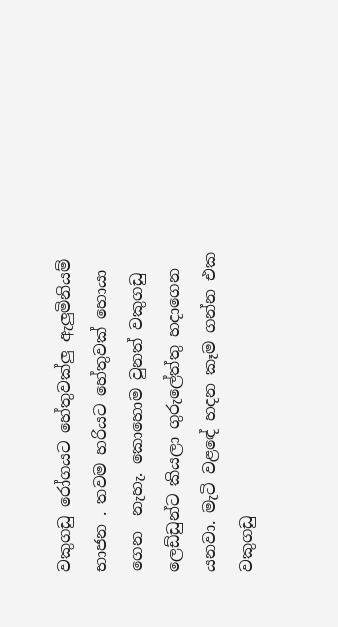වකුගඩු රෝගයට හේතුවක්ලු ඇලුමිනියම් භාජන . තවම හරියට හේතුවක් හොයා ගෙන  නැහැ. කොහොම වුනත් වකුගඩු ලෙඩ්ඩුන්ට කියලා ගුරුලේත්තු හදාගෙන යනවා. මැටි වළඳේ හදන කෑම ගන්න එක වකුගඩු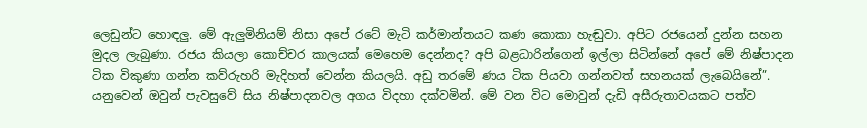ලෙඩුන්ට හොඳලු. මේ ඇලුමිනියම් නිසා අපේ රටේ මැටි කර්මාන්තයට කණ කොකා හැඬුවා. අපිට රජයෙන් දුන්න සහන මුදල ලැබුණා. රජය කියලා කොච්චර කාලයක් මෙහෙම දෙන්නද? අපි බළධාරින්ගෙන් ඉල්ලා සිටින්නේ අපේ මේ නිෂ්පාදන ටික විකුණා ගන්න කව්රුහරි මැදිහත් වෙන්න කියලයි. අඩු තරමේ ණය ටික පියවා ගන්නවත් සහනයක් ලැබෙයිනේ”. යනුවෙන් ඔවුන් පැවසුවේ සිය නිෂ්පාදනවල අගය විදහා දක්වමින්. මේ වන විට මොවුන් දැඩි අසීරුතාවයකට පත්ව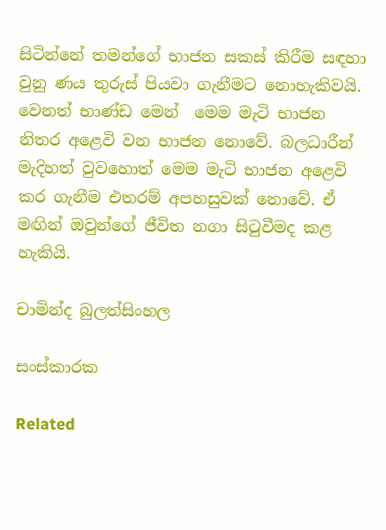සිටින්නේ තමන්ගේ භාජන සකස් කිරීම සඳහා වුනු ණය තුරුස් පියවා ගැනීමට නොහැකිවයි. වෙනත් භාණ්ඩ මෙන්  මෙම මැටි භාජන නිතර අළෙවි වන භාජන නොවේ. බලධාරීන් මැදිහත් වුවහොත් මෙම මැටි භාජන අළෙවි කර ගැනීම එතරම් අපහසුවක් නොවේ. ඒ මඟින් ඔවුන්ගේ ජීවිත නගා සිටුවීමද කළ හැකියි.

චාමින්ද බුලත්සිංහල

සංස්කාරක

Related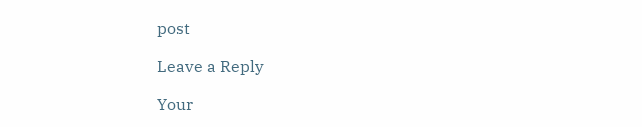post

Leave a Reply

Your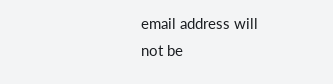email address will not be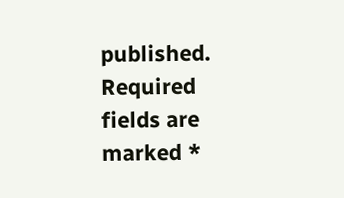published. Required fields are marked *